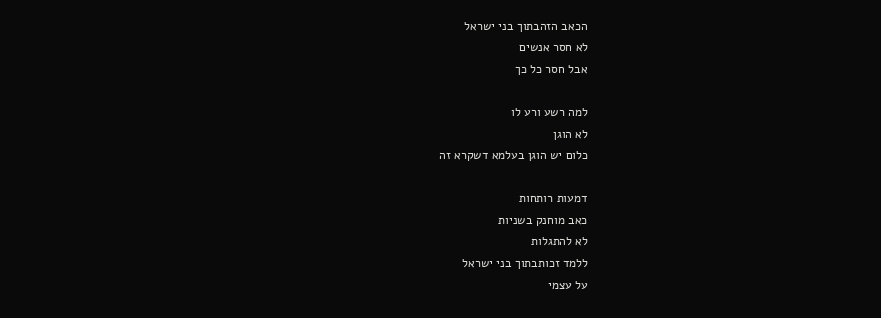הכאב הזהבתוך בני ישראל
לא חסר אנשים
אבל חסר כל כך

למה רשע ורע לו
לא הוגן
כלום יש הוגן בעלמא דשקרא זה

דמעות רותחות
כאב מוחנק בשניות
לא להתגלות
ללמד זכותבתוך בני ישראל
על עצמי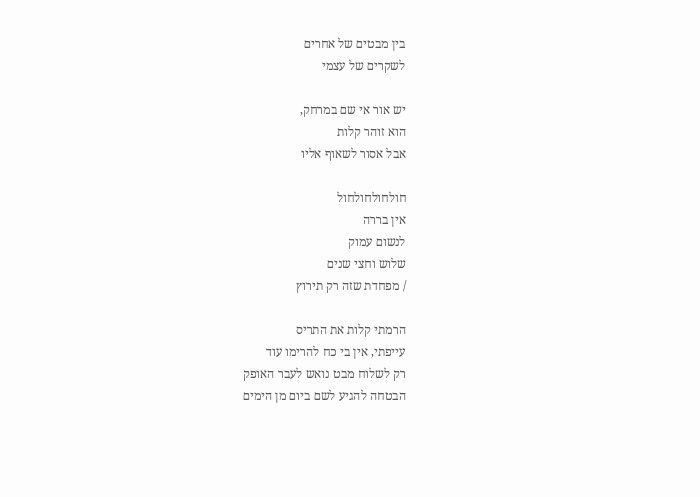בין מבטים של אחרים
לשקרים של עצמי

יש אור אי שם במרחק,
הוא זוהר קלות
אבל אסור לשאוף אליו

חולחולחולחול
אין בררה
לנשום עמוק
שלוש וחצי שנים
/ מפחדת שזה רק תירוץ

הרמתי קלות את התריס
עייפתי, אין בי כח להרימו עוד
רק לשלוח מבט נואש לעבר האופק
הבטחה להגיע לשם ביום מן הימים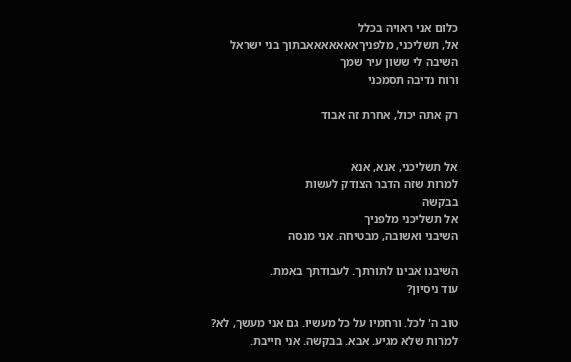כלום אני ראויה בכלל
אל, תשליכני, מלפניךאאאאאאאבתוך בני ישראל
השיבה לי ששון עיר שמך
ורוח נדיבה תסמכני

רק אתה יכול, אחרת זה אבוד


אל תשליכני, אנא, אנא
למרות שזה הדבר הצודק לעשות
בבקשה
אל תשליכני מלפניך
השיבני ואשובה, מבטיחה. אני מנסה

השיבנו אבינו לתורתך. לעבודתך באמת.
עוד ניסיון?

טוב ה' לכל. ורחמיו על כל מעשיו. גם אני מעשך, לא?
למרות שלא מגיע. אבא. בבקשה. אני חייבת.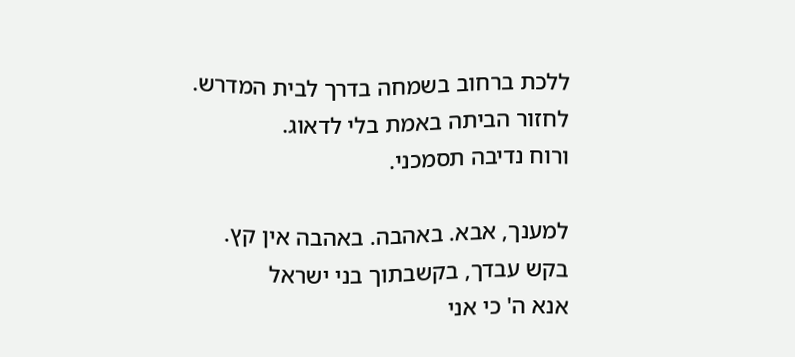ללכת ברחוב בשמחה בדרך לבית המדרש.
לחזור הביתה באמת בלי לדאוג.
ורוח נדיבה תסמכני.

למענך, אבא. באהבה. באהבה אין קץ.
בקש עבדך, בקשבתוך בני ישראל
אנא ה' כי אני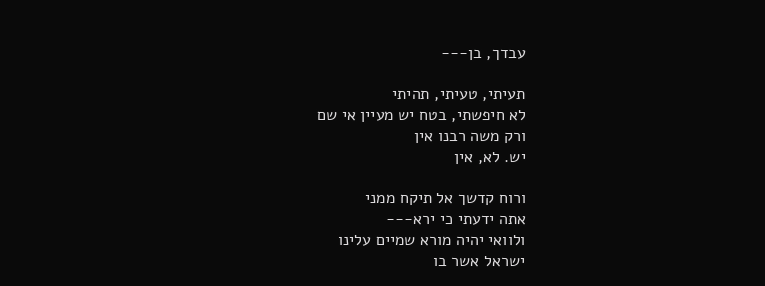עבדך, בן---

תעיתי, טעיתי, תהיתי
לא חיפשתי, בטח יש מעיין אי שם
ורק משה רבנו אין
יש. לא, אין

ורוח קדשך אל תיקח ממני
אתה ידעתי כי ירא---
ולוואי יהיה מורא שמיים עלינו
ישראל אשר בו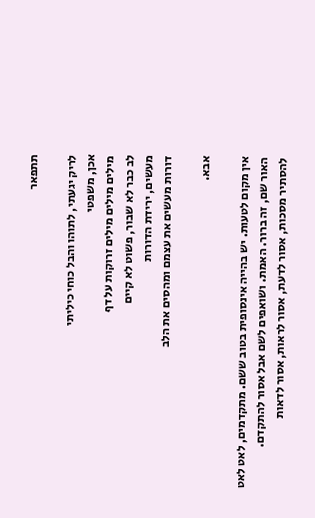תתפאר

לריק יגעתי, לתוהו והבל כוחי כיליתי
אכן, משפטי
מילים מילים מילים זרוקות על דף
לב כבר לא שבור, פשוט לא קיים
מעשים, ירידת הדורות
דורות מעשים את עצמם ומהסים את הלב

אבא.

אין מקום לטעות. יש בהייה אינסופית בטוב ששם. מתקדמים, לאט לאט
האור שם, זה ברור. האמת. ושואפים לשם אבל אסור להתקדם.
להסתיר מסכות, אסור לדעת, אסור לראות, אסור לדאות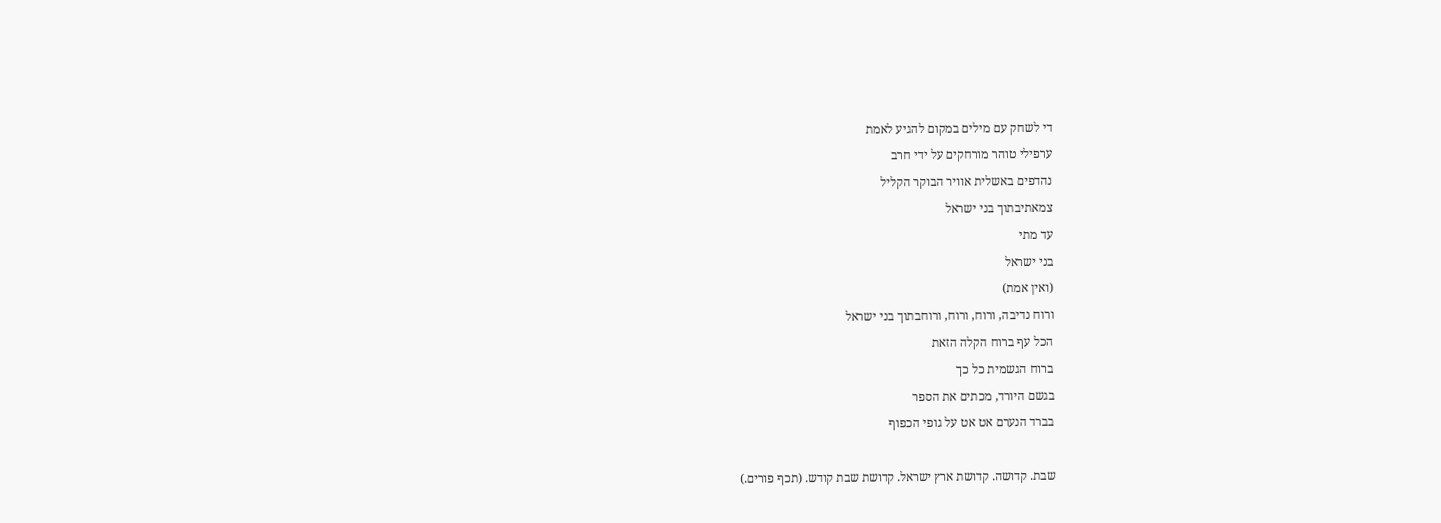די לשחק עם מילים במקום להגיע לאמת
ערפילי טוהר מורחקים על ידי חרב
נהדפים באשלית אוויר הבוקר הקליל
צמאתיבתוך בני ישראל
עד מתי
בני ישראל
(ואין אמת)
ורוח נדיבה, ורוח, ורוח, ורוחבתוך בני ישראל
הכל עף ברוח הקלה הזאת
ברוח הגשמית כל כך
בגשם היורד, מכתים את הספר
בברד הנערם אט אט על גופי הכפוף

שבת. קדושה. קדושת ארץ ישראל. קדושת שבת קודש. (תכף פורים.)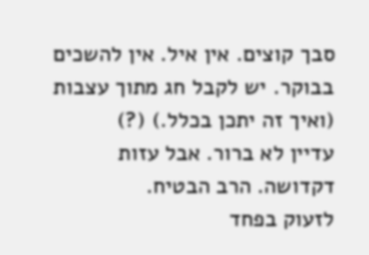סבך קוצים. אין איל. אין להשכים בבוקר. יש לקבל חג מתוך עצבות (ואיך זה יתכן בכלל.) (?)
עדיין לא ברור. אבל עזות דקדושה. הרב הבטיח.
לזעוק בפחד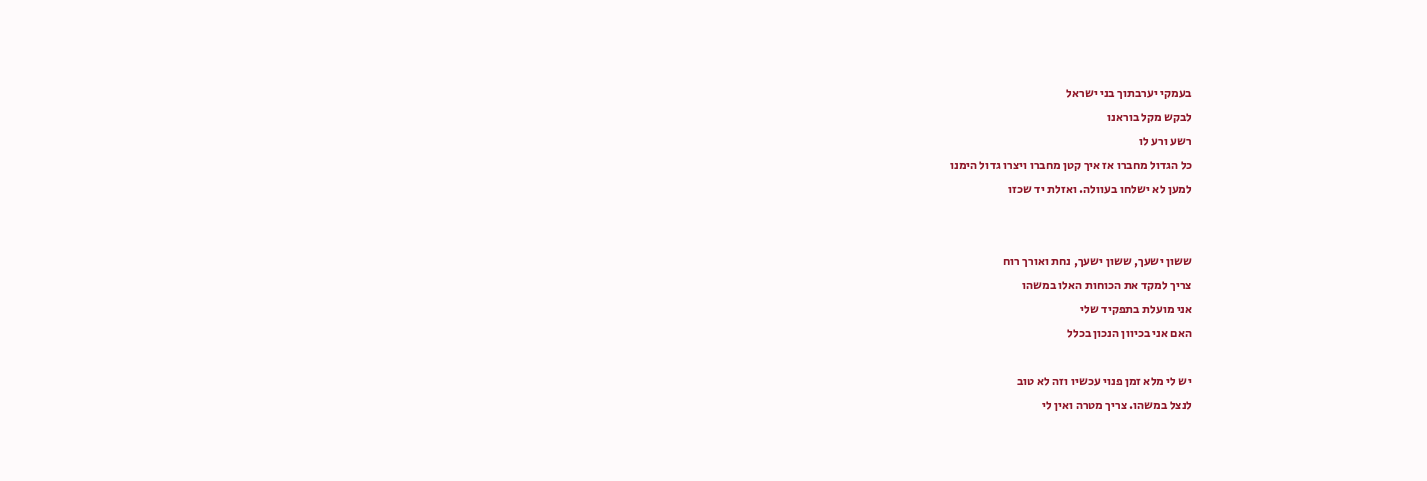בעמקי יערבתוך בני ישראל
לבקש מקל בוראנו
רשע ורע לו
כל הגדול מחברו אז איך קטן מחברו ויצרו גדול הימנו
למען לא ישלחו בעוולה. ואזלת יד שכזו


ששון ישעך, ששון ישעך, נחת ואורך רוח
צריך למקד את הכוחות האלו במשהו
אני מועלת בתפקיד שלי
האם אני בכיוון הנכון בכלל

יש לי מלא זמן פנוי עכשיו וזה לא טוב
לנצל במשהו. צריך מטרה ואין לי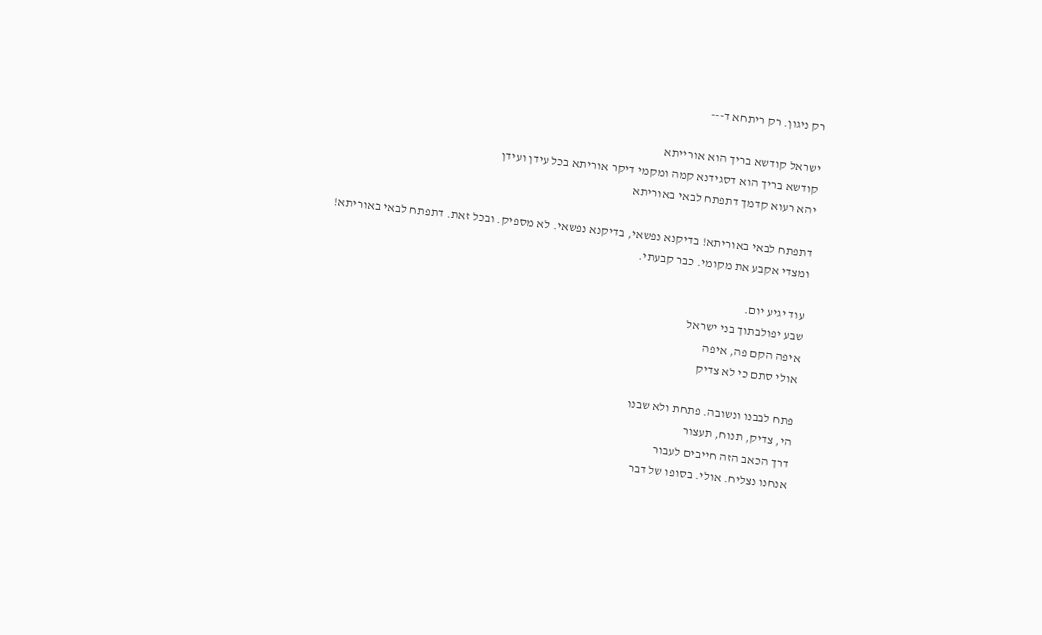רק ניגון. רק ריתחא ד---

ישראל קודשא בריך הוא אורייתא
קודשא בריך הוא דסגידנא קמה ומקמי דיקר אוריתא בכל עידן ועידן
יהא רעוא קדמך דתפתח לבאי באוריתא

דתפתח לבאי באוריתא! בדיקנא נפשאי, בדיקנא נפשאי. לא מספיק. ובכל זאת. דתפתח לבאי באוריתא!
ומצדי אקבע את מקומי. כבר קבעתי.

עוד יגיע יום.
שבע יפולבתוך בני ישראל
איפה הקם פה, איפה
אולי סתם כי לא צדיק

פתח לבבנו ונשובה. פתחת ולא שבנו
הי, צדיק, תנוח, תעצור
דרך הכאב הזה חייבים לעבור
אנחנו נצליח. אולי. בסופו של דבר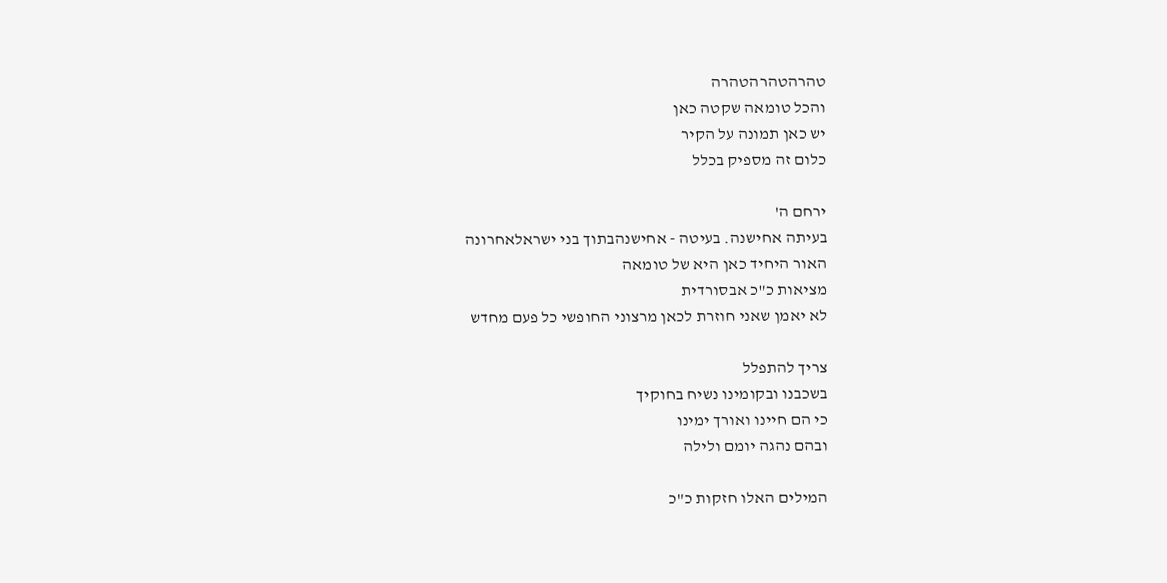טהרהטהרהטהרה
והכל טומאה שקטה כאן
יש כאן תמונה על הקיר
כלום זה מספיק בכלל

ירחם ה'
בעיתה אחישנה. בעיטה - אחישנהבתוך בני ישראלאחרונה
האור היחיד כאן היא של טומאה
מציאות כ"כ אבסורדית
לא יאמן שאני חוזרת לכאן מרצוני החופשי כל פעם מחדש

צריך להתפלל
בשכבנו ובקומינו נשיח בחוקיך
כי הם חיינו ואורך ימינו
ובהם נהגה יומם ולילה

המילים האלו חזקות כ"כ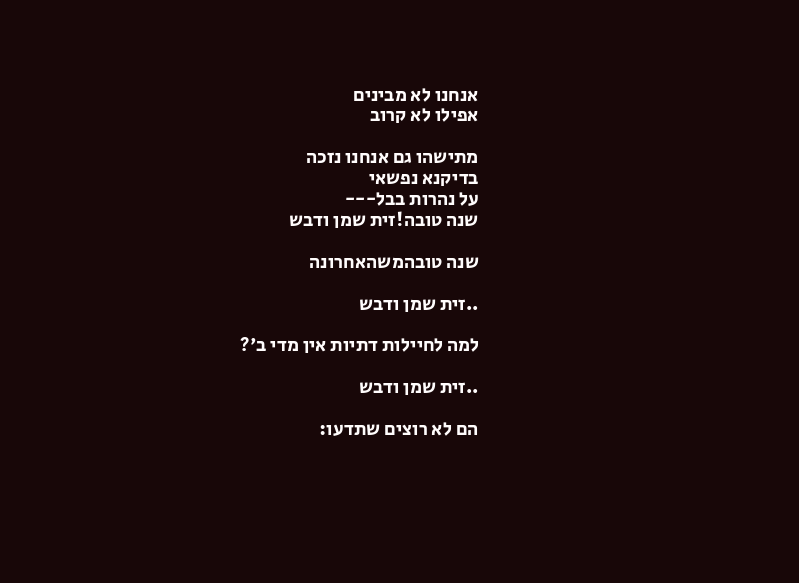אנחנו לא מבינים
אפילו לא קרוב

מתישהו גם אנחנו נזכה
בדיקנא נפשאי
על נהרות בבל---
שנה טובה!זית שמן ודבש

שנה טובהמשהאחרונה

..זית שמן ודבש

למה לחיילות דתיות אין מדי ב'?

..זית שמן ודבש

הם לא רוצים שתדעו: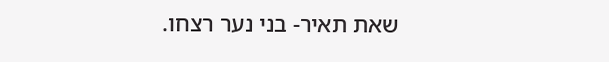שאת תאיר- בני נער רצחו.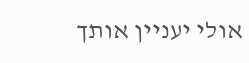אולי יעניין אותך